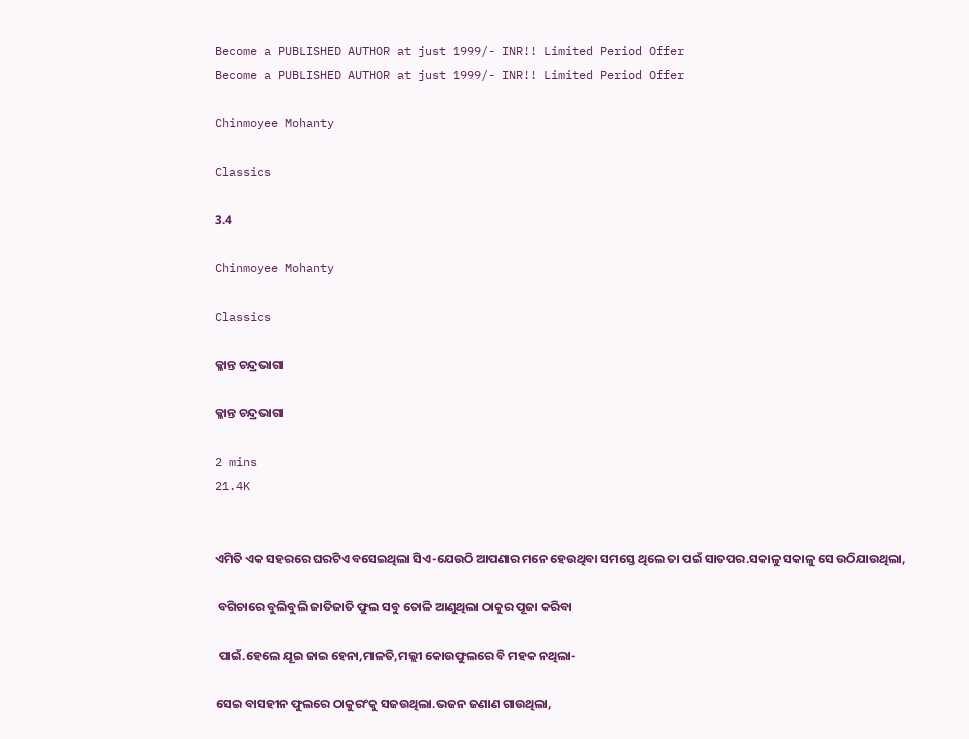Become a PUBLISHED AUTHOR at just 1999/- INR!! Limited Period Offer
Become a PUBLISHED AUTHOR at just 1999/- INR!! Limited Period Offer

Chinmoyee Mohanty

Classics

3.4

Chinmoyee Mohanty

Classics

କ୍ଳାନ୍ତ ଚନ୍ଦ୍ରଭାଗା

କ୍ଳାନ୍ତ ଚନ୍ଦ୍ରଭାଗା

2 mins
21.4K


ଏମିତି ଏକ ସହରରେ ଘରଟିଏ ବସେଇଥିଲା ସିଏ-ଯେଉଠି ଆପଣାର ମନେ ହେଉଥିବା ସମସ୍ତେ ଥିଲେ ତା ପଇଁ ସାତପର.ସକାଳୁ ସକାଳୁ ସେ ଉଠିଯାଉଥିଲା,

 ବଗିଚାରେ ବୁଲିବୁଲି ଜାତିଜାତି ଫୁଲ ସବୁ ତୋଳି ଆଣୁଥିଲା ଠାକୁର ପୂଜା କରିବା

 ପାଇଁ.ହେଲେ ଯୂଇ ଜାଇ ହେନା,ମାଳତି,ମଲ୍ଲୀ କୋଉଫୁଲରେ ବି ମହକ ନଥିଲା-

ସେଇ ବାସହୀନ ଫୁଲରେ ଠାକୁରଂକୁ ସଜଉଥିଲା.ଭଜନ ଜଣାଣ ଗାଉଥିଲା,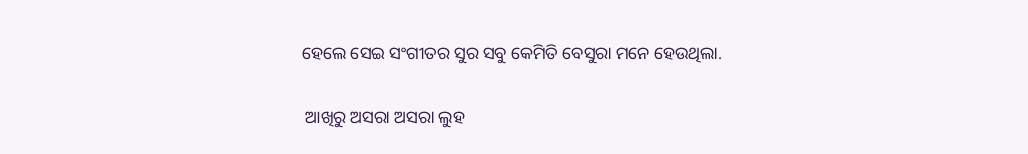ହେଲେ ସେଇ ସଂଗୀତର ସୁର ସବୁ କେମିତି ବେସୁରା ମନେ ହେଉଥିଲା.

 ଆଖିରୁ ଅସରା ଅସରା ଲୁହ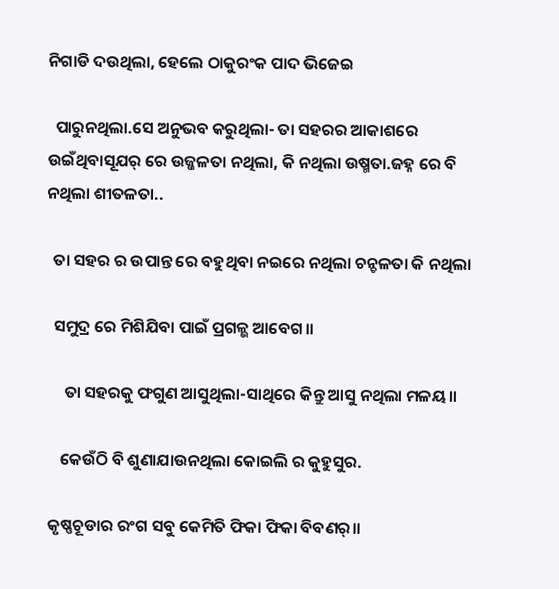ନିଗାଡି ଦଉଥିଲା, ହେଲେ ଠାକୁରଂକ ପାଦ ଭିଜେଇ

  ପାରୁନଥିଲା.ସେ ଅନୁଭବ କରୁଥିଲା- ତା ସହରର ଆକାଶରେ ଉଇଁଥିବାସୂଯର୍ ରେ ଉଜ୍ଜଳତା ନଥିଲା, କି ନଥିଲା ଉଷ୍ମତା.ଜହ୍ନ ରେ ବି ନଥିଲା ଶୀତଳତା..

  ତା ସହର ର ଉପାନ୍ତ ରେ ବହୁଥିବା ନଇରେ ନଥିଲା ଚନ୍ଚଳତା କି ନଥିଲା

  ସମୁଦ୍ର ରେ ମିଶିଯିବା ପାଇଁ ପ୍ରଗଳ୍ଭ ଆବେଗ॥

     ତା ସହରକୁ ଫଗୁଣ ଆସୁଥିଲା-ସାଥିରେ କିନ୍ତୁ ଆସୁ ନଥିଲା ମଳୟ॥

    କେଉଁଠି ବି ଶୁଣାଯାଉନଥିଲା କୋଇଲି ର କୁହୁସୁର.

 କୃଷ୍ଣଚୂଡାର ରଂଗ ସବୁ କେମିତି ଫିକା ଫିକା ବିବଣର୍॥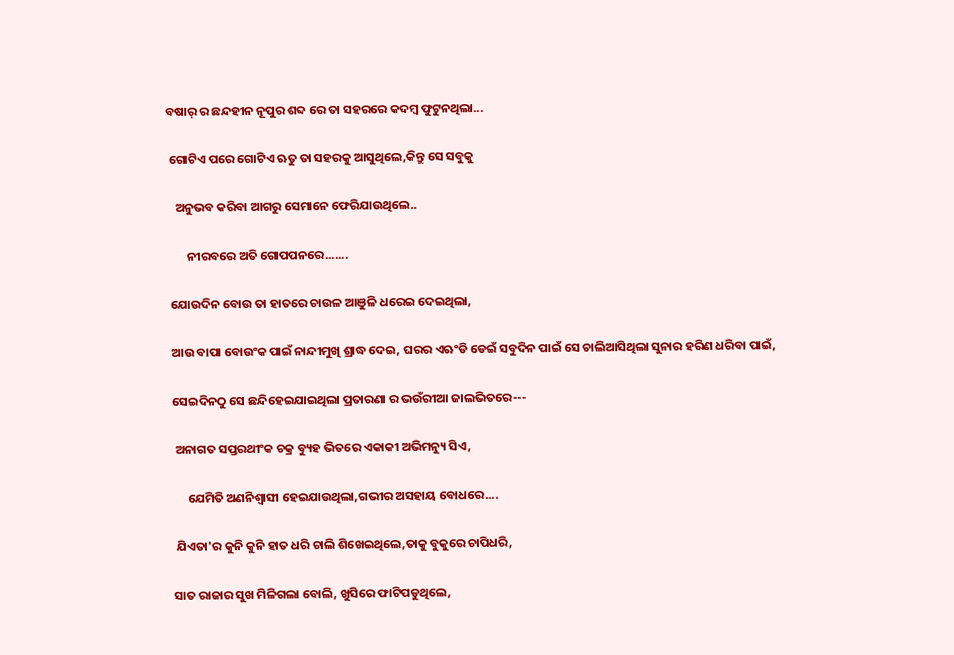ବଷାର୍ ର ଛନ୍ଦହୀନ ନୂପୁର ଶବ୍ଦ ରେ ତା ସହରରେ କଦମ୍ବ ଫୁଟୁନଥିଲା...

 ଗୋଟିଏ ପରେ ଗୋଟିଏ ଋତୁ ତା ସହରକୁ ଆସୁଥିଲେ,କିନ୍ତୁ ସେ ସବୁକୁ

   ଅନୁଭବ କରିବା ଆଗରୁ ସେମାନେ ଫେରିଯାଉଥିଲେ..

       ନୀରବରେ ଅତି ଗୋପପନରେ.......

 ଯୋଉଦିନ ବୋଉ ତା ହାତରେ ଚାଉଳ ଆଞୁଳି ଧରେଇ ଦେଇଥିଲା,

 ଆଉ ବାପା ବୋଉଂକ ପାଇଁ ନାନ୍ଦୀମୁଖି ଶ୍ରାଦ୍ଧ ଦେଇ, ଘରର ଏଋଂଡି ଡେଇଁ ସବୁଦିନ ପାଇଁ ସେ ଚାଲିଆସିଥିଲା ସୁନାର ହରିଣ ଧରିବା ପାଇଁ,

 ସେଇଦିନଠୁ ସେ ଛନ୍ଦିହେଇଯାଇଥିଲା ପ୍ରତାରଣା ର ଭଉଁରୀଆ ଜାଲଭିତରେ---

  ଅନାଗତ ସପ୍ତରଥୀଂକ ଚକ୍ର ବ୍ୟୁହ ଭିତରେ ଏକାକୀ ଅଭିମନ୍ୟୁ ସିଏ,

      ଯେମିତି ଅଣନିଶ୍ୱାସୀ ହେଇଯାଉଥିଲା,ଗଭୀର ଅସହାୟ ବୋଧରେ....

  ଯିଏତା'ର କୁନି କୁନି ହାତ ଧରି ଚାଲି ଶିଖେଇଥିଲେ,ତାକୁ ବୁକୁରେ ଚାପିଧରି,

 ସାତ ରାଜାର ସୁଖ ମିଳିଗଲା ବୋଲି, ଖୁସିରେ ଫାଟିପଡୁଥିଲେ,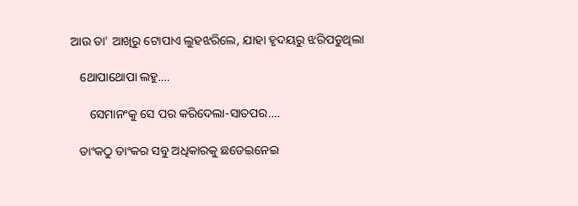ଆଉ ତା' ଆଖିରୁ ଟୋପାଏ ଲୁହଝରିଲେ, ଯାହା ହୃଦୟରୁ ଝରିପଡୁଥିଲା

   ଥୋପାଥୋପା ଲହୁ....

      ସେମାନଂକୁ ସେ ପର କରିଦେଲା-ସାତପର....

   ତାଂକଠୁ ତାଂକର ସବୁ ଅଧିକାରକୁ ଛଡେଇନେଇ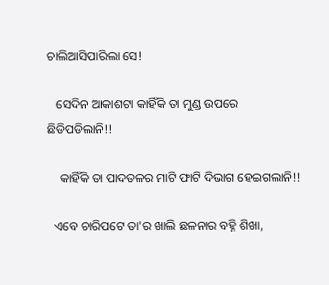ଚାଲିଆସିପାରିଲା ସେ!

   ସେଦିନ ଆକାଶଟା କାହିଁକି ତା ମୁଣ୍ଡ ଉପରେ ଛିଡିପଡିଲାନି!!

    କାହିଁକି ତା ପାଦତଳର ମାଟି ଫାଟି ଦିଭାଗ ହେଇଗଲାନି!!

  ଏବେ ଚାରିପଟେ ତା'ର ଖାଲି ଛଳନାର ବହ୍ନି ଶିଖା,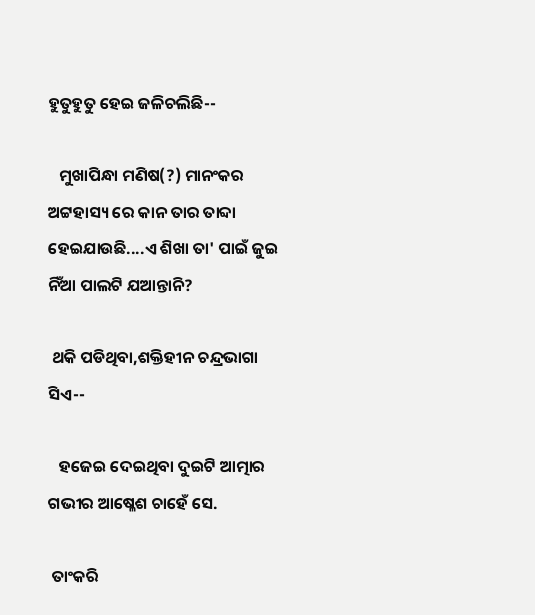ହୁତୁହୁତୁ ହେଇ ଜଳିଚଲିଛି--

   ମୁଖାପିନ୍ଧା ମଣିଷ(?) ମାନଂକର ଅଟ୍ଟହାସ୍ୟ ରେ କାନ ତାର ତାବ୍ଦା ହେଇଯାଉଛି....ଏ ଶିଖା ତା' ପାଇଁ ଜୁଇ ନିଁଆ ପାଲଟି ଯଆନ୍ତାନି?

 ଥକି ପଡିଥିବା,ଶକ୍ତିହୀନ ଚନ୍ଦ୍ରଭାଗା ସିଏ--

   ହଜେଇ ଦେଇଥିବା ଦୁଇଟି ଆତ୍ମାର ଗଭୀର ଆଷ୍ଳେଶ ଚାହେଁ ସେ.

 ତାଂକରି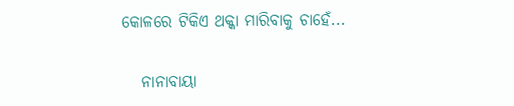କୋଳରେ ଟିକିଏ ଥକ୍କା ମାରିବାକୁ ଚାହେଁ...

   ନାନାବାୟା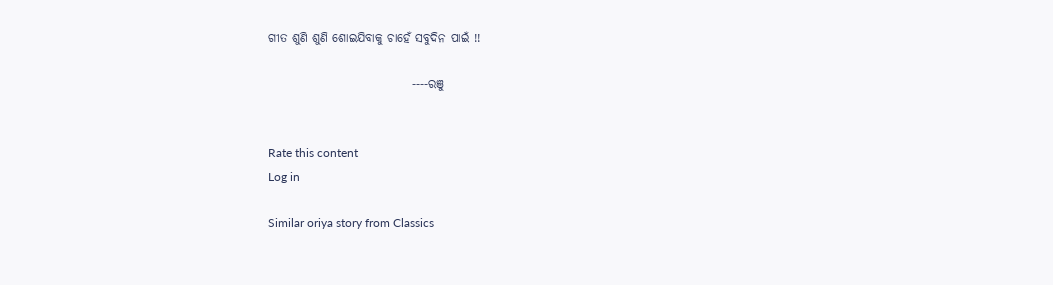ଗୀତ ଶୁଣି ଶୁଣି ଶୋଇଯିବାକୁ ଚାହେଁ ସବୁଦିନ ପାଇଁ !!

                              ----ରଞୁ


Rate this content
Log in

Similar oriya story from Classics